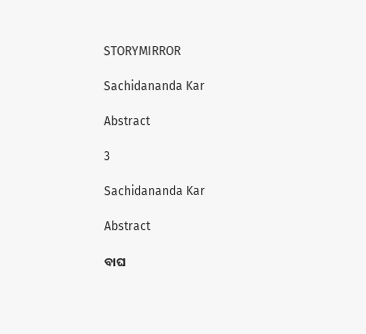STORYMIRROR

Sachidananda Kar

Abstract

3

Sachidananda Kar

Abstract

ବାଘ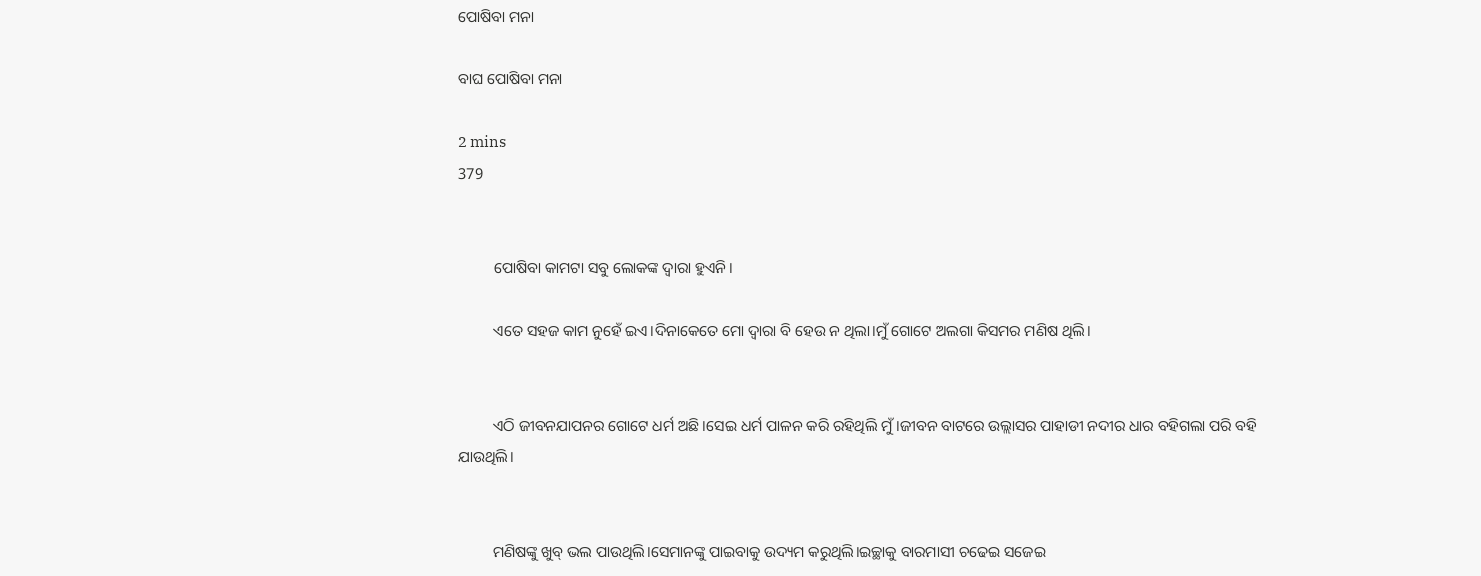ପୋଷିବା ମନା

ବାଘ ପୋଷିବା ମନା

2 mins
379


         ପୋଷିବା କାମଟା ସବୁ ଲୋକଙ୍କ ଦ୍ବାରା ହୁଏନି।

         ଏତେ ସହଜ କାମ ନୁହେଁ ଇଏ।ଦିନାକେତେ ମୋ ଦ୍ବାରା ବି ହେଉ ନ ଥିଲା।ମୁଁ ଗୋଟେ ଅଲଗା କିସମର ମଣିଷ ଥିଲି।


         ଏଠି ଜୀବନଯାପନର ଗୋଟେ ଧର୍ମ ଅଛି।ସେଇ ଧର୍ମ ପାଳନ କରି ରହିଥିଲି ମୁଁ।ଜୀବନ ବାଟରେ ଉଲ୍ଲାସର ପାହାଡୀ ନଦୀର ଧାର ବହିଗଲା ପରି ବହି ଯାଉଥିଲି।


         ମଣିଷଙ୍କୁ ଖୁବ୍ ଭଲ ପାଉଥିଲି।ସେମାନଙ୍କୁ ପାଇବାକୁ ଉଦ୍ୟମ କରୁଥିଲି।ଇଚ୍ଛାକୁ ବାରମାସୀ ଚଢେଇ ସଜେଇ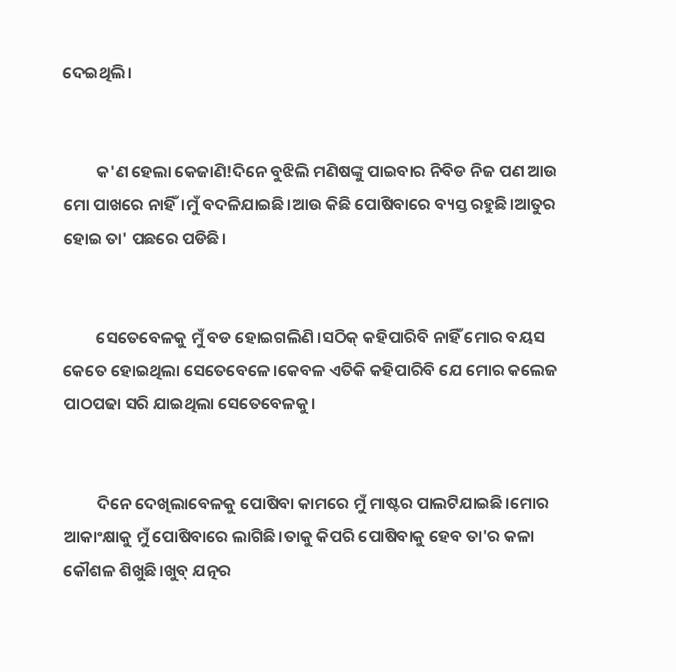ଦେଇଥିଲି।


         କ'ଣ ହେଲା କେଜାଣି!ଦିନେ ବୁଝିଲି ମଣିଷଙ୍କୁ ପାଇବାର ନିବିଡ ନିଜ ପଣ ଆଉ ମୋ ପାଖରେ ନାହିଁ।ମୁଁ ବଦଳିଯାଇଛି।ଆଉ କିଛି ପୋଷିବାରେ ବ୍ୟସ୍ତ ରହୁଛି।ଆତୁର ହୋଇ ତା' ପଛରେ ପଡିଛି।


         ସେତେବେଳକୁ ମୁଁ ବଡ ହୋଇଗଲିଣି ।ସଠିକ୍ କହିପାରିବି ନାହିଁ ମୋର ବୟସ କେତେ ହୋଇଥିଲା ସେତେବେଳେ।କେବଳ ଏତିକି କହିପାରିବି ଯେ ମୋର କଲେଜ ପାଠପଢା ସରି ଯାଇଥିଲା ସେତେବେଳକୁ।


         ଦିନେ ଦେଖିଲାବେଳକୁ ପୋଷିବା କାମରେ ମୁଁ ମାଷ୍ଟର ପାଲଟିଯାଇଛି।ମୋର ଆକାଂକ୍ଷାକୁ ମୁଁ ପୋଷିବାରେ ଲାଗିଛି।ତାକୁ କିପରି ପୋଷିବାକୁ ହେବ ତା'ର କଳା କୌଶଳ ଶିଖୁଛି।ଖୁବ୍ ଯତ୍ନର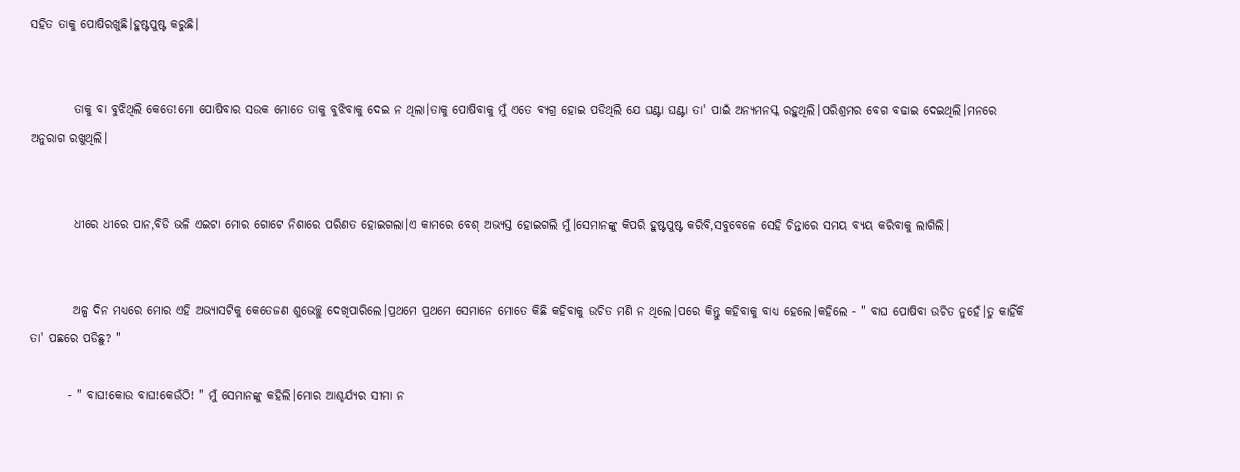ସହିତ ତାକୁ ପୋଷିରଖୁଛି।ହୁଷ୍ଟପୁଷ୍ଟ କରୁଛି।


         ତାକୁ ବା ବୁଝିଥିଲି କେତେ!ମୋ ପୋଷିବାର ସଉକ ମୋତେ ତାକୁ ବୁଝିବାକୁ ଦେଇ ନ ଥିଲା।ତାକୁ ପୋଷିବାକୁ ମୁଁ ଏତେ ବ୍ୟଗ୍ର ହୋଇ ପଡିଥିଲି ଯେ ଘଣ୍ଟା ଘଣ୍ଟା ତା' ପାଇଁ ଅନ୍ୟମନସ୍କ ରହୁଥିଲି।ପରିଶ୍ରମର ବେଗ ବଢାଇ ଦେଇଥିଲି।ମନରେ ଅନୁରାଗ ରଖୁଥିଲି।


         ଧୀରେ ଧୀରେ ପାନ,ବିଡି ଭଳି ଏଇଟା ମୋର ଗୋଟେ ନିଶାରେ ପରିଣତ ହୋଇଗଲା।ଏ କାମରେ ବେଶ୍ ଅଭ୍ୟସ୍ତ ହୋଇଗଲି ମୁଁ।ସେମାନଙ୍କୁ କିପରି ହୁଷ୍ଟପୁଷ୍ଟ କରିବି,ସବୁବେଳେ ସେହି ଚିନ୍ତାରେ ସମୟ ବ୍ୟୟ କରିବାକୁ ଲାଗିଲି।


         ଅଳ୍ପ ଦିନ ମଧ୍ୟରେ ମୋର ଏହି ଅଭ୍ୟାସଟିକୁ କେତେଜଣ ଶୁଭେଚ୍ଛୁ ଦେଖିପାରିଲେ।ପ୍ରଥମେ ପ୍ରଥମେ ସେମାନେ ମୋତେ କିଛି କହିବାକୁ ଉଚିତ ମଣି ନ ଥିଲେ।ପରେ କିନ୍ତୁ କହିବାକୁ ବାଧ୍ୟ ହେଲେ।କହିଲେ - " ବାଘ ପୋଷିବା ଉଚିତ ନୁହେଁ।ତୁ କାହିଁକି ତା' ପଛରେ ପଡିଛୁ? "

        - " ବାଘ!କୋଉ ବାଘ!କେଉଁଠି! " ମୁଁ ସେମାନଙ୍କୁ କହିଲି।ମୋର ଆଶ୍ଚର୍ଯ୍ୟର ସୀମା ନ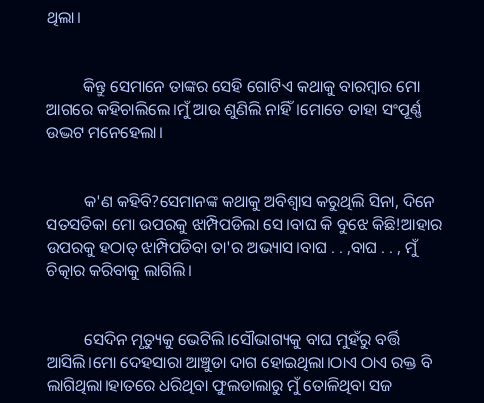ଥିଲା।


         କିନ୍ତୁ ସେମାନେ ତାଙ୍କର ସେହି ଗୋଟିଏ କଥାକୁ ବାରମ୍ବାର ମୋ ଆଗରେ କହିଚାଲିଲେ।ମୁଁ ଆଉ ଶୁଣିଲି ନାହିଁ।ମୋତେ ତାହା ସଂପୂର୍ଣ୍ଣ ଉଦ୍ଭଟ ମନେହେଲା।


         କ'ଣ କହିବି?ସେମାନଙ୍କ କଥାକୁ ଅବିଶ୍ୱାସ କରୁଥିଲି ସିନା, ଦିନେ ସତସତିକା ମୋ ଉପରକୁ ଝାମ୍ପିପଡିଲା ସେ।ବାଘ କି ବୁଝେ କିଛି!ଆହାର ଉପରକୁ ହଠାତ୍ ଝାମ୍ପିପଡିବା ତା'ର ଅଭ୍ୟାସ।ବାଘ . . ,ବାଘ . . , ମୁଁ ଚିତ୍କାର କରିବାକୁ ଲାଗିଲି।


         ସେଦିନ ମୃତ୍ୟୁକୁ ଭେଟିଲି।ସୌଭାଗ୍ୟକୁ ବାଘ ମୁହଁରୁ ବର୍ତ୍ତି ଆସିଲି।ମୋ ଦେହସାରା ଆଞ୍ଚୁଡା ଦାଗ ହୋଇଥିଲା।ଠାଏ ଠାଏ ରକ୍ତ ବି ଲାଗିଥିଲା।ହାତରେ ଧରିଥିବା ଫୁଲଡାଲାରୁ ମୁଁ ତୋଳିଥିବା ସଜ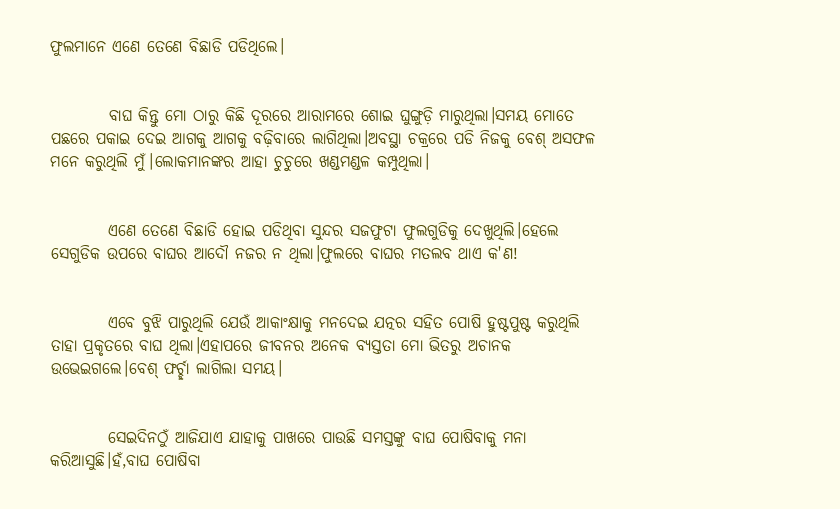ଫୁଲମାନେ ଏଣେ ତେଣେ ବିଛାଡି ପଡିଥିଲେ।


         ବାଘ କିନ୍ତୁ ମୋ ଠାରୁ କିଛି ଦୂରରେ ଆରାମରେ ଶୋଇ ଘୁଙ୍ଗୁଡ଼ି ମାରୁଥିଲା।ସମୟ ମୋତେ ପଛରେ ପକାଇ ଦେଇ ଆଗକୁ ଆଗକୁ ବଢ଼ିବାରେ ଲାଗିଥିଲା।ଅବସ୍ଥା ଚକ୍ରରେ ପଡି ନିଜକୁ ବେଶ୍ ଅସଫଳ ମନେ କରୁଥିଲି ମୁଁ।ଲୋକମାନଙ୍କର ଆହା ଚୁଚୁରେ ଖଣ୍ଡମଣ୍ଡଳ କମ୍ପୁଥିଲା।


         ଏଣେ ତେଣେ ବିଛାଡି ହୋଇ ପଡିଥିବା ସୁନ୍ଦର ସଜଫୁଟା ଫୁଲଗୁଡିକୁ ଦେଖୁଥିଲି।ହେଲେ ସେଗୁଡିକ ଉପରେ ବାଘର ଆଦୌ ନଜର ନ ଥିଲା।ଫୁଲରେ ବାଘର ମତଲବ ଥାଏ କ'ଣ!


         ଏବେ ବୁଝି ପାରୁଥିଲି ଯେଉଁ ଆକାଂକ୍ଷାକୁ ମନଦେଇ ଯତ୍ନର ସହିତ ପୋଷି ହୁଷ୍ଟପୁଷ୍ଟ କରୁଥିଲି ତାହା ପ୍ରକୃତରେ ବାଘ ଥିଲା।ଏହାପରେ ଜୀବନର ଅନେକ ବ୍ୟସ୍ତତା ମୋ ଭିତରୁ ଅଚାନକ ଉଭେଇଗଲେ।ବେଶ୍ ଫର୍ଚ୍ଛା ଲାଗିଲା ସମୟ।


         ସେଇଦିନଠୁଁ ଆଜିଯାଏ ଯାହାକୁ ପାଖରେ ପାଉଛି ସମସ୍ତଙ୍କୁ ବାଘ ପୋଷିବାକୁ ମନା କରିଆସୁଛି।ହଁ,ବାଘ ପୋଷିବା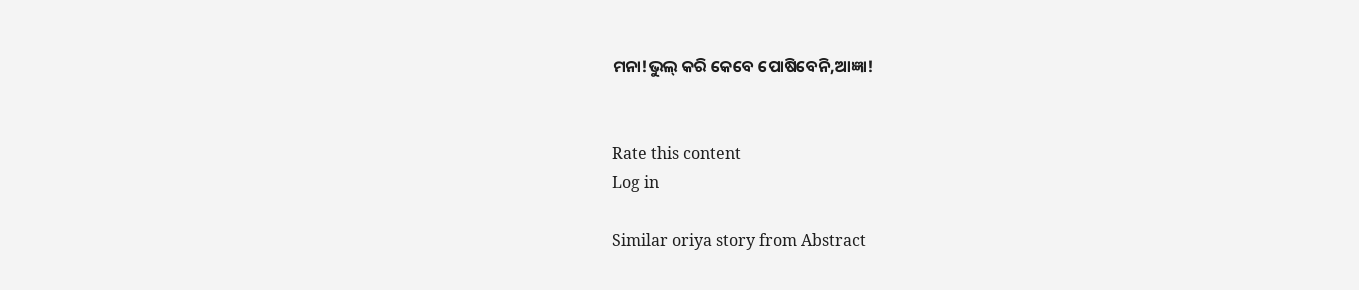ମନା!ଭୁଲ୍ କରି କେବେ ପୋଷିବେନି,ଆଜ୍ଞା!


Rate this content
Log in

Similar oriya story from Abstract